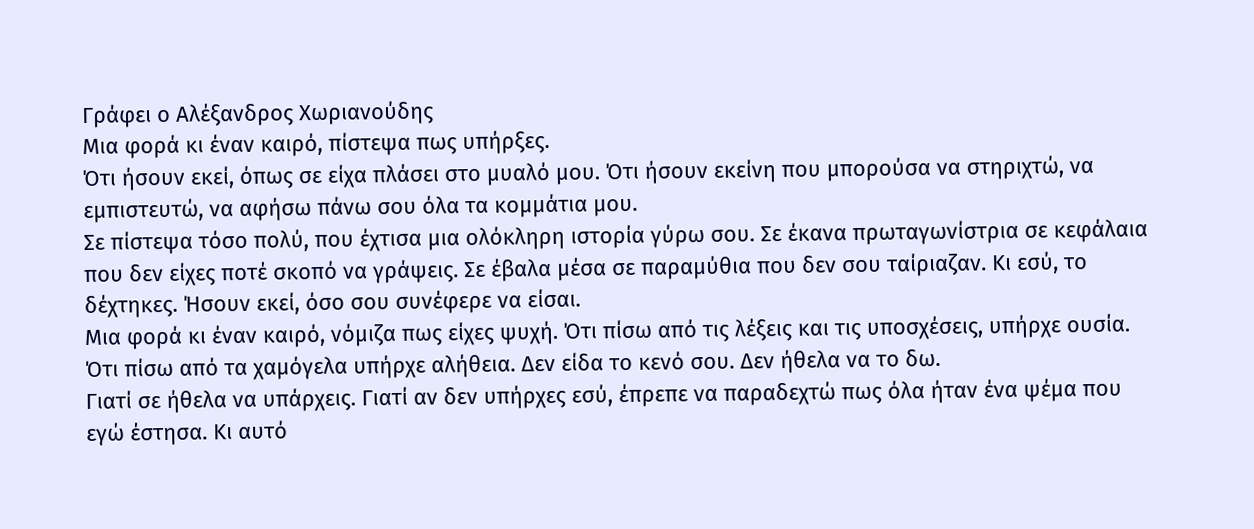Γράφει ο Αλέξανδρος Χωριανούδης
Μια φορά κι έναν καιρό, πίστεψα πως υπήρξες.
Ότι ήσουν εκεί, όπως σε είχα πλάσει στο μυαλό μου. Ότι ήσουν εκείνη που μπορούσα να στηριχτώ, να εμπιστευτώ, να αφήσω πάνω σου όλα τα κομμάτια μου.
Σε πίστεψα τόσο πολύ, που έχτισα μια ολόκληρη ιστορία γύρω σου. Σε έκανα πρωταγωνίστρια σε κεφάλαια που δεν είχες ποτέ σκοπό να γράψεις. Σε έβαλα μέσα σε παραμύθια που δεν σου ταίριαζαν. Κι εσύ, το δέχτηκες. Ήσουν εκεί, όσο σου συνέφερε να είσαι.
Μια φορά κι έναν καιρό, νόμιζα πως είχες ψυχή. Ότι πίσω από τις λέξεις και τις υποσχέσεις, υπήρχε ουσία. Ότι πίσω από τα χαμόγελα υπήρχε αλήθεια. Δεν είδα το κενό σου. Δεν ήθελα να το δω.
Γιατί σε ήθελα να υπάρχεις. Γιατί αν δεν υπήρχες εσύ, έπρεπε να παραδεχτώ πως όλα ήταν ένα ψέμα που εγώ έστησα. Κι αυτό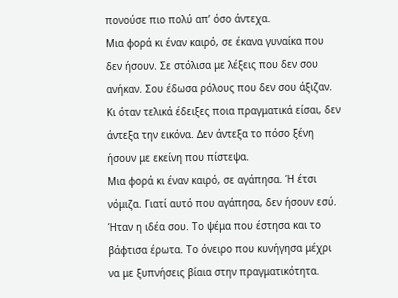πονούσε πιο πολύ απ’ όσο άντεχα.
Μια φορά κι έναν καιρό, σε έκανα γυναίκα που δεν ήσουν. Σε στόλισα με λέξεις που δεν σου ανήκαν. Σου έδωσα ρόλους που δεν σου άξιζαν. Κι όταν τελικά έδειξες ποια πραγματικά είσαι, δεν άντεξα την εικόνα. Δεν άντεξα το πόσο ξένη ήσουν με εκείνη που πίστεψα.
Μια φορά κι έναν καιρό, σε αγάπησα. Ή έτσι νόμιζα. Γιατί αυτό που αγάπησα, δεν ήσουν εσύ. Ήταν η ιδέα σου. Το ψέμα που έστησα και το βάφτισα έρωτα. Το όνειρο που κυνήγησα μέχρι να με ξυπνήσεις βίαια στην πραγματικότητα.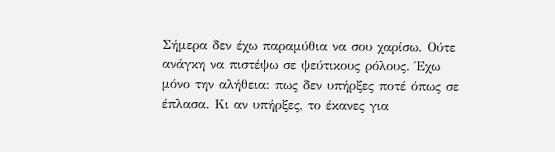Σήμερα δεν έχω παραμύθια να σου χαρίσω. Ούτε ανάγκη να πιστέψω σε ψεύτικους ρόλους. Έχω μόνο την αλήθεια: πως δεν υπήρξες ποτέ όπως σε έπλασα. Κι αν υπήρξες, το έκανες για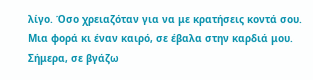λίγο. Όσο χρειαζόταν για να με κρατήσεις κοντά σου.
Μια φορά κι έναν καιρό, σε έβαλα στην καρδιά μου.
Σήμερα, σε βγάζω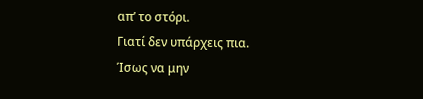απ’ το στόρι.
Γιατί δεν υπάρχεις πια.
Ίσως να μην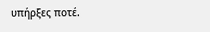υπήρξες ποτέ.